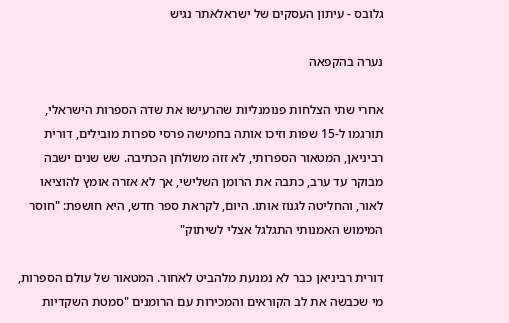גלובס - עיתון העסקים של ישראלאתר נגיש

נערה בהקפאה

אחרי שתי הצלחות פנומנליות שהרעישו את שדה הספרות הישראלי, תורגמו ל-15 שפות וזיכו אותה בחמישה פרסי ספרות מובילים, דורית רביניאן, המטאור הספרותי, לא זזה משולחן הכתיבה. שש שנים ישבה מבוקר עד ערב, כתבה את הרומן השלישי, אך לא אזרה אומץ להוציאו לאור, והחליטה לגנוז אותו. היום, לקראת ספר חדש, היא חושפת: "חוסר המימוש האמנותי התגלגל אצלי לשיתוק"

דורית רביניאן כבר לא נמנעת מלהביט לאחור. המטאור של עולם הספרות, מי שכבשה את לב הקוראים והמכירות עם הרומנים "סמטת השקדיות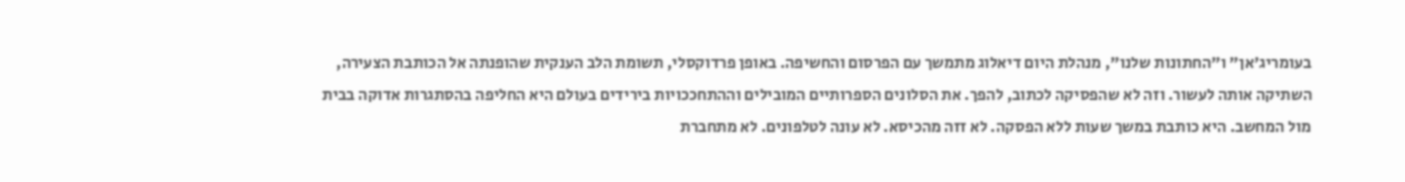בעומריג'אן" ו"החתונות שלנו", מנהלת היום דיאלוג מתמשך עם הפרסום והחשיפה. באופן פרדוקסלי, תשומת הלב הענקית שהופנתה אל הכותבת הצעירה, השתיקה אותה לעשור. וזה לא שהפסיקה לכתוב, להפך. את הסלונים הספרותיים המובילים וההתחככויות בירידים בעולם היא החליפה בהסתגרות אדוקה בבית מול המחשב. היא כותבת במשך שעות ללא הפסקה. לא זזה מהכיסא. לא עונה לטלפונים. לא מתחברת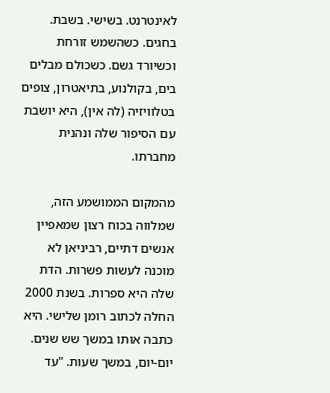לאינטרנט. בשישי. בשבת. בחגים. כשהשמש זורחת וכשיורד גשם. כשכולם מבלים בים, בקולנוע, בתיאטרון, צופים בטלוויזיה (לה אין), היא יושבת עם הסיפור שלה ונהנית מחברתו.

מהמקום הממושמע הזה, שמלווה בכוח רצון שמאפיין אנשים דתיים, רביניאן לא מוכנה לעשות פשרות. הדת שלה היא ספרות. בשנת 2000 החלה לכתוב רומן שלישי. היא כתבה אותו במשך שש שנים. יום-יום, במשך שעות. "עד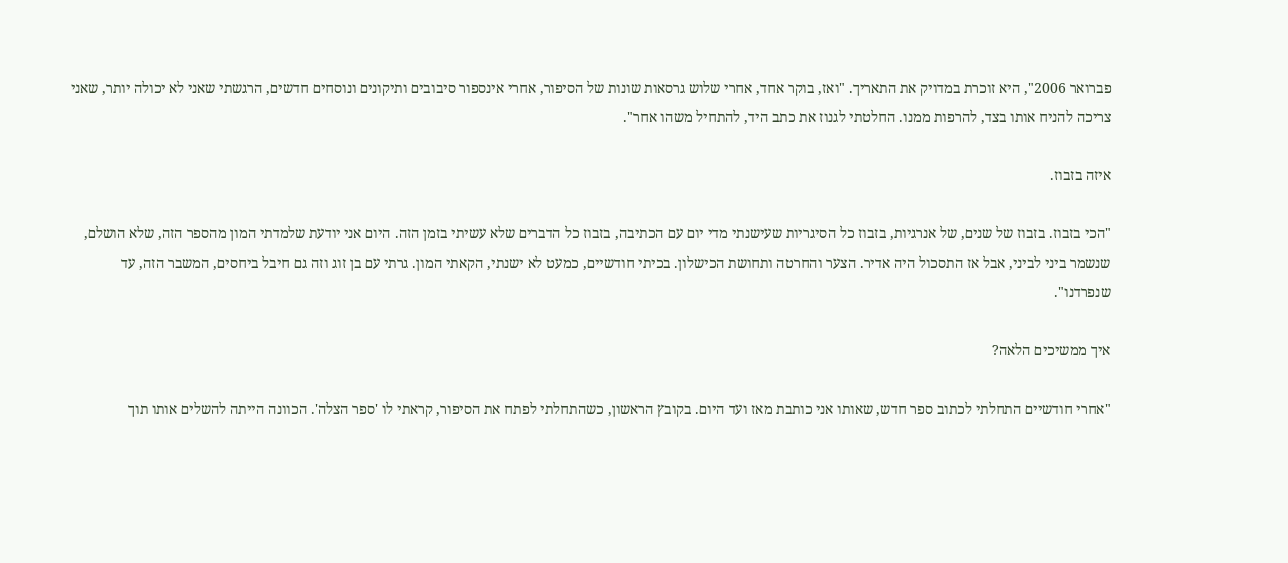פברואר 2006", היא זוכרת במדויק את התאריך. "ואז, בוקר אחד, אחרי שלוש גרסאות שונות של הסיפור, אחרי אינספור סיבובים ותיקונים ונוסחים חדשים, הרגשתי שאני לא יכולה יותר, שאני צריכה להניח אותו בצד, להרפות ממנו. החלטתי לגנוז את כתב היד, להתחיל משהו אחר".

איזה בזבוז.

"הכי בזבוז. בזבוז של שנים, של אנרגיות, בזבוז כל הסיגריות שעישנתי מדי יום עם הכתיבה, בזבוז כל הדברים שלא עשיתי בזמן הזה. היום אני יודעת שלמדתי המון מהספר הזה, שלא הושלם, שנשמר ביני לביני, אבל אז התסכול היה אדיר. הצער והחרטה ותחושת הכישלון. בכיתי חודשיים, כמעט לא ישנתי, הקאתי המון. גרתי עם בן זוג וזה גם חיבל ביחסים, המשבר הזה, עד שנפרדנו".

איך ממשיכים הלאה?

"אחרי חודשיים התחלתי לכתוב ספר חדש, שאותו אני כותבת מאז ועד היום. בקובץ הראשון, כשהתחלתי לפתח את הסיפור, קראתי לו 'ספר הצלה'. הכוונה הייתה להשלים אותו תוך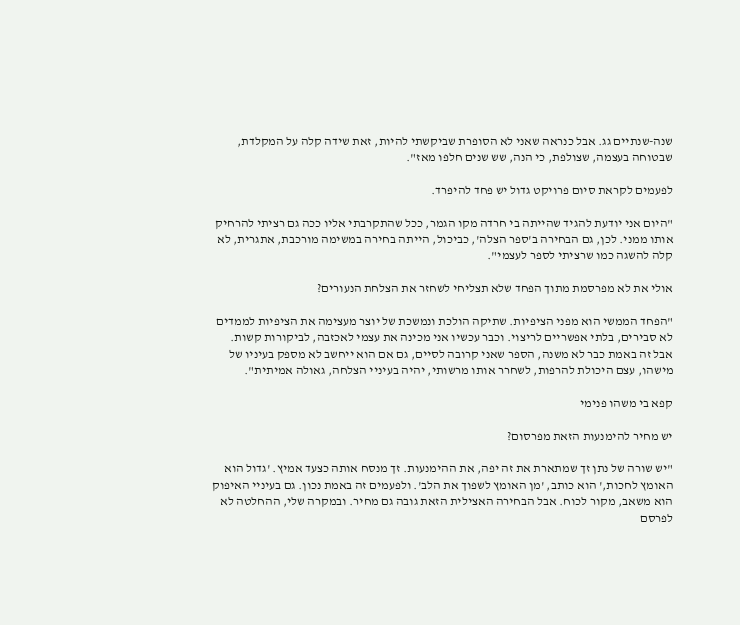שנה-שנתיים גג. אבל כנראה שאני לא הסופרת שביקשתי להיות, זאת שידה קלה על המקלדת, שבטוחה בעצמה, שצולפת, כי הנה, שש שנים חלפו מאז".

לפעמים לקראת סיום פרויקט גדול יש פחד להיפרד.

"היום אני יודעת להגיד שהייתה בי חרדה מקו הגמר, ככל שהתקרבתי אליו ככה גם רציתי להרחיק אותו ממני. לכן, גם הבחירה ב'ספר הצלה', כביכול, הייתה בחירה במשימה מורכבת, אתגרית, לא קלה להשגה כמו שרציתי לספר לעצמי".

אולי את לא מפרסמת מתוך הפחד שלא תצליחי לשחזר את הצלחת הנעורים?

"הפחד הממשי הוא מפני הציפיות. שתיקה הולכת ונמשכת של יוצר מעצימה את הציפיות לממדים לא סבירים, בלתי אפשריים לריצוי. וכבר עכשיו אני מכינה את עצמי לאכזבה, לביקורות קשות. אבל זה באמת כבר לא משנה, הספר שאני קרובה לסיים, גם אם הוא ייחשב לא מספק בעיניו של מישהו, עצם היכולת להרפות, לשחרר אותו מרשותי, יהיה בעיניי הצלחה, גאולה אמיתית".

קפא בי משהו פנימי

יש מחיר להימנעות הזאת מפרסום?

"יש שורה של נתן זך שמתארת את זה יפה, את ההימנעות. זך מנסח אותה כצעד אמיץ. 'גדול הוא האומץ לחכות,' הוא כותב, 'מן האומץ לשפוך את הלב'. ולפעמים זה באמת נכון. גם בעיניי האיפוק הוא משאב, מקור לכוח. אבל הבחירה האצילית הזאת גובה גם מחיר. ובמקרה שלי, ההחלטה לא לפרסם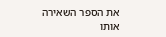את הספר השאירה אותו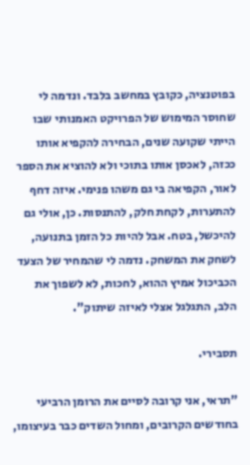בפוטנציה, כקובץ במחשב בלבד. ונדמה לי שחוסר המימוש של הפרויקט האמנותי שבו הייתי שקועה שנים, הבחירה להקפיא אותו ככזה, לאכסן אותו בתוכי ולא להוציא את הספר לאור, הקפיאה בי גם משהו פנימי. איזה דחף להתערות, לקחת חלק, להתנסות. כן, אולי גם להיכשל, בטח. אבל להיות כל הזמן בתנועה, לשחק את המשחק. נדמה לי שהמחיר של הצעד הכביכול אמיץ ההוא, לחכות, לא לשפוך את הלב, התגלגל אצלי לאיזה שיתוק".

תסבירי.

"תראי, אני קרובה לסיים את הרומן הרביעי בחודשים הקרובים, ומחול השדים כבר בעיצומו,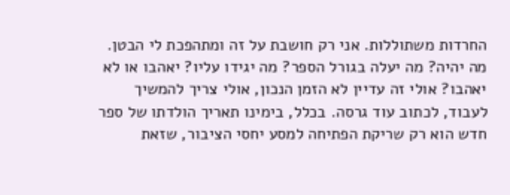החרדות משתוללות. אני רק חושבת על זה ומתהפכת לי הבטן. מה יהיה? מה יעלה בגורל הספר? מה יגידו עליו? יאהבו או לא יאהבו? אולי זה עדיין לא הזמן הנכון, אולי צריך להמשיך לעבוד, לכתוב עוד גרסה. בכלל, בימינו תאריך הולדתו של ספר חדש הוא רק שריקת הפתיחה למסע יחסי הציבור, שזאת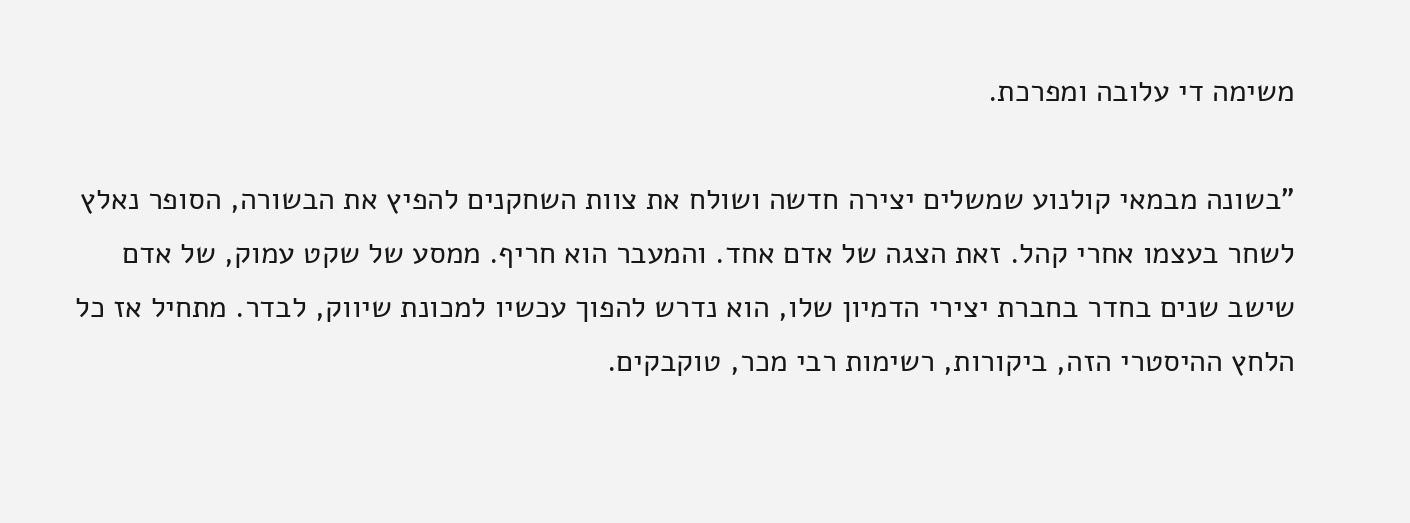משימה די עלובה ומפרכת.

"בשונה מבמאי קולנוע שמשלים יצירה חדשה ושולח את צוות השחקנים להפיץ את הבשורה, הסופר נאלץ לשחר בעצמו אחרי קהל. זאת הצגה של אדם אחד. והמעבר הוא חריף. ממסע של שקט עמוק, של אדם שישב שנים בחדר בחברת יצירי הדמיון שלו, הוא נדרש להפוך עכשיו למכונת שיווק, לבדר. מתחיל אז כל הלחץ ההיסטרי הזה, ביקורות, רשימות רבי מכר, טוקבקים.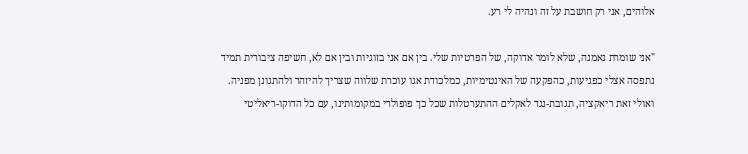אלוהים, אני רק חושבת על זה ונהיה לי רע.

"אני שומרת נאמנה, שלא לומר אדוקה, של הפרטיות שלי. בין אם אני בזוגיות ובין אם לא, חשיפה ציבורית תמיד נתפסה אצלי כפגיעות, כהפקעה של האינטימיות, כמלכודת אגו עוכרת שלווה שצריך להיזהר ולהתגונן מפניה. ואולי זאת ריאקציה, תגובת-נגד לאקלים ההתערטלות שכל כך פופולרי במקומותינו, עם כל הדוקו-ריאליטי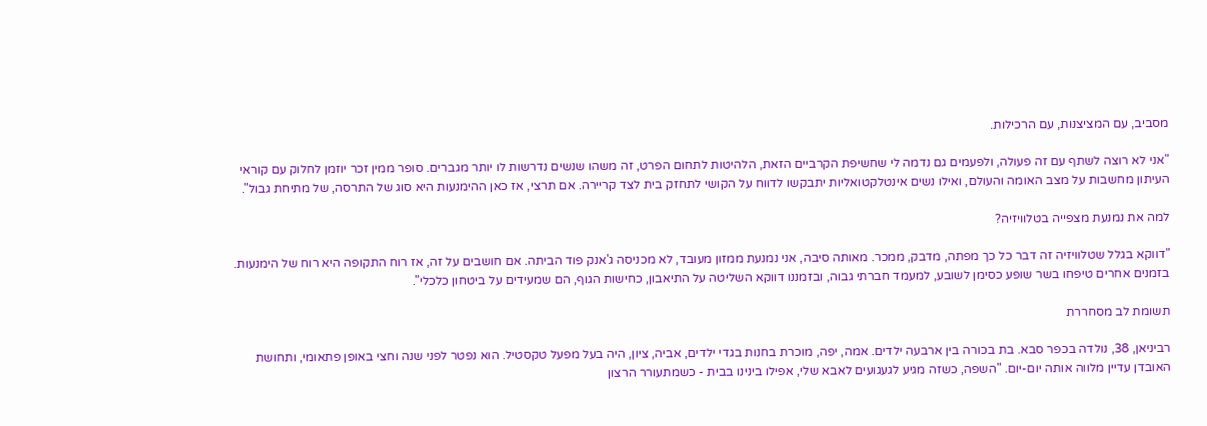מסביב, עם המציצנות, עם הרכילות.

"אני לא רוצה לשתף עם זה פעולה, ולפעמים גם נדמה לי שחשיפת הקרביים הזאת, הלהיטות לתחום הפרט, זה משהו שנשים נדרשות לו יותר מגברים. סופר ממין זכר יוזמן לחלוק עם קוראי העיתון מחשבות על מצב האומה והעולם, ואילו נשים אינטלקטואליות יתבקשו לדווח על הקושי לתחזק בית לצד קריירה. אם תרצי, אז כאן ההימנעות היא סוג של התרסה, של מתיחת גבול".

למה את נמנעת מצפייה בטלוויזיה?

"דווקא בגלל שטלוויזיה זה דבר כל כך מפתה, מדבק, ממכר. מאותה סיבה, אני נמנעת ממזון מעובד, לא מכניסה ג'אנק פוד הביתה. אם חושבים על זה, אז רוח התקופה היא רוח של הימנעות. בזמנים אחרים טיפחו בשר שופע כסימן לשובע, למעמד חברתי גבוה, ובזמננו דווקא השליטה על התיאבון, כחישות הגוף, הם שמעידים על ביטחון כלכלי".

תשומת לב מסחררת

רביניאן, 38, נולדה בכפר סבא. בת בכורה בין ארבעה ילדים. אמה, יפה, מוכרת בחנות בגדי ילדים, אביה, ציון, היה בעל מפעל טקסטיל. הוא נפטר לפני שנה וחצי באופן פתאומי, ותחושת האובדן עדיין מלווה אותה יום-יום. "השפה, כשזה מגיע לגעגועים לאבא שלי, אפילו בינינו בבית - כשמתעורר הרצון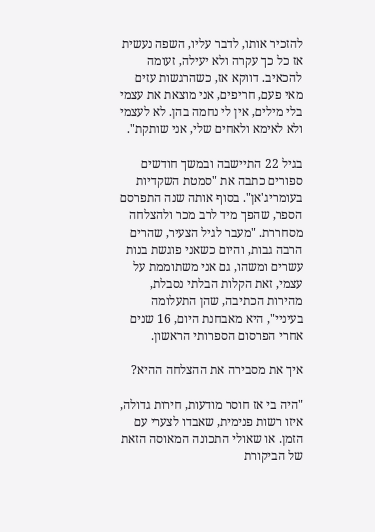להזכיר אותו, לדבר עליו, השפה נעשית אז כל כך עקרה ולא יעילה, זעומה להכאיב. דווקא אז, כשהרגשות עזים מאי פעם, חריפים, אני מוצאת את עצמי בלי מילים, אין לי נחמה בהן. לא לעצמי ולא לאימא ולאחים שלי, אני שותקת".

בגיל 22 התיישבה ובמשך חודשים ספורים כתבה את "סמטת השקדיות בעומריג'אן". בסוף אותה שנה התפרסם הספר, שהפך מיד לרב מכר ולהצלחה מסחררת. "מעבר לגיל הצעיר, שהרים הרבה גבות, והיום כשאני פוגשת בנות עשרים ומשהו, גם אני משתוממת על עצמי, זאת הקלות הבלתי נסבלת, מהירות הכתיבה, שהן התעלומה בעיניי", היא מאבחנת היום, 16 שנים אחרי הפרסום הספרותי הראשון.

איך את מסבירה את ההצלחה ההיא?

"היה בי אז חוסר מודעות, חירות גדולה, איזו רשות פנימית, שאבדו לצערי עם הזמן. או שאולי התכונה המאוסה הזאת של הביקורת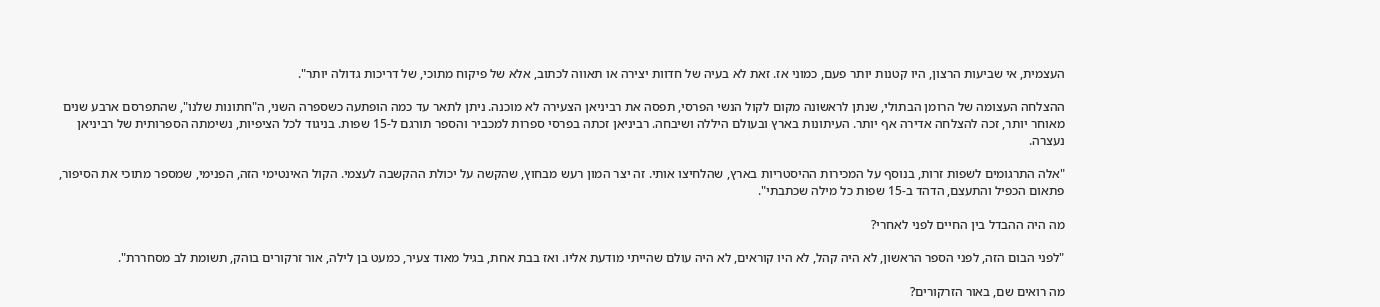העצמית, אי שביעות הרצון, היו קטנות יותר פעם, כמוני אז. זאת לא בעיה של חדוות יצירה או תאווה לכתוב, אלא של פיקוח מתוכי, של דריכות גדולה יותר".

ההצלחה העצומה של הרומן הבתולי, שנתן לראשונה מקום לקול הנשי הפרסי, תפסה את רביניאן הצעירה לא מוכנה. ניתן לתאר עד כמה הופתעה כשספרה השני, ה"חתונות שלנו", שהתפרסם ארבע שנים מאוחר יותר, זכה להצלחה אדירה אף יותר. העיתונות בארץ ובעולם היללה ושיבחה. רביניאן זכתה בפרסי ספרות למכביר והספר תורגם ל-15 שפות. בניגוד לכל הציפיות, נשימתה הספרותית של רביניאן נעצרה.

"אלה התרגומים לשפות זרות, בנוסף על המכירות ההיסטריות בארץ, שהלחיצו אותי. זה יצר המון רעש מבחוץ, שהקשה על יכולת ההקשבה לעצמי. הקול האינטימי הזה, הפנימי, שמספר מתוכי את הסיפור, פתאום הכפיל והתעצם, הדהד ב-15 שפות כל מילה שכתבתי".

מה היה ההבדל בין החיים לפני לאחרי?

"לפני הבום הזה, לפני הספר הראשון, לא היה קהל, לא היו קוראים, לא היה עולם שהייתי מודעת אליו. ואז בבת אחת, בגיל מאוד צעיר, כמעט בן לילה, אור זרקורים בוהק, תשומת לב מסחררת".

מה רואים שם, באור הזרקורים?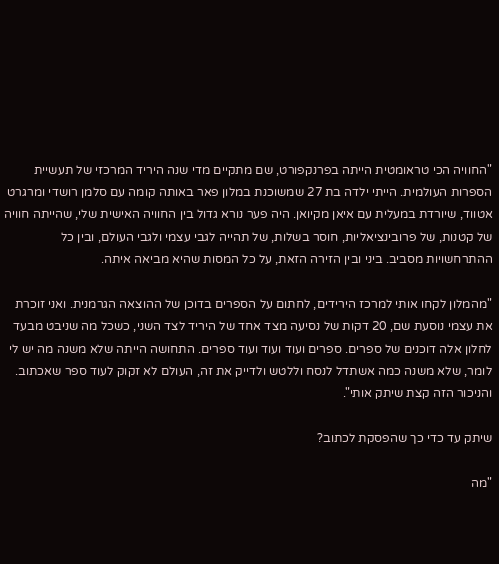"החוויה הכי טראומטית הייתה בפרנקפורט, שם מתקיים מדי שנה היריד המרכזי של תעשיית הספרות העולמית. הייתי ילדה בת 27 שמשוכנת במלון פאר באותה קומה עם סלמן רושדי ומרגרט אטווד, שיורדת במעלית עם איאן מקיואן. היה פער נורא גדול בין החוויה האישית שלי, שהייתה חוויה של קטנות, של פרובינציאליות, חוסר בשלות, של תהייה לגבי עצמי ולגבי העולם, ובין כל ההתרחשויות מסביב. ביני ובין הזירה הזאת, על כל המסות שהיא מביאה איתה.

"מהמלון לקחו אותי למרכז הירידים, לחתום על הספרים בדוכן של ההוצאה הגרמנית. ואני זוכרת את עצמי נוסעת שם, 20 דקות של נסיעה מצד אחד של היריד לצד השני, כשכל מה שניבט מבעד לחלון אלה דוכנים של ספרים. ספרים ועוד ועוד ועוד ספרים. התחושה הייתה שלא משנה מה יש לי לומר, שלא משנה כמה אשתדל לנסח וללטש ולדייק את זה, העולם לא זקוק לעוד ספר שאכתוב. והניכור הזה קצת שיתק אותי".

שיתק עד כדי כך שהפסקת לכתוב?

"מה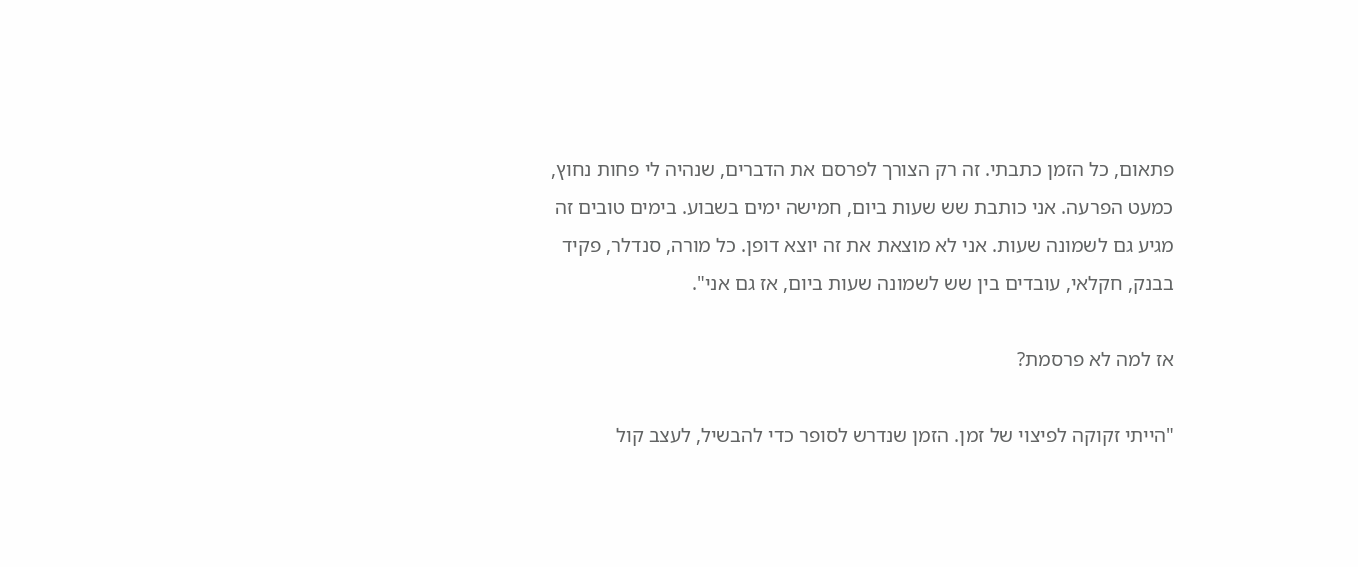פתאום, כל הזמן כתבתי. זה רק הצורך לפרסם את הדברים, שנהיה לי פחות נחוץ, כמעט הפרעה. אני כותבת שש שעות ביום, חמישה ימים בשבוע. בימים טובים זה מגיע גם לשמונה שעות. אני לא מוצאת את זה יוצא דופן. כל מורה, סנדלר, פקיד בבנק, חקלאי, עובדים בין שש לשמונה שעות ביום, אז גם אני".

אז למה לא פרסמת?

"הייתי זקוקה לפיצוי של זמן. הזמן שנדרש לסופר כדי להבשיל, לעצב קול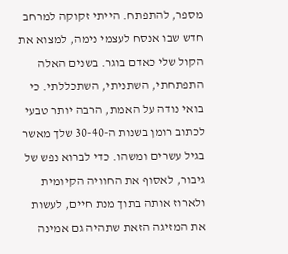מספר, להתפתח. הייתי זקוקה למרחב חדש שבו אנסח לעצמי נימה, למצוא את הקול שלי כאדם בוגר. בשנים האלה התפתחתי, השתניתי, השתכללתי. כי בואי נודה על האמת, הרבה יותר טבעי לכתוב רומן בשנות ה-30-40 שלך מאשר בגיל עשרים ומשהו. כדי לברוא נפש של גיבור, לאסוף את החוויה הקיומית ולארוז אותה בתוך מנת חיים, לעשות את המזיגה הזאת שתהיה גם אמינה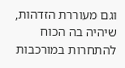וגם מעוררת הזדהות, שיהיה בה הכוח להתחרות במורכבות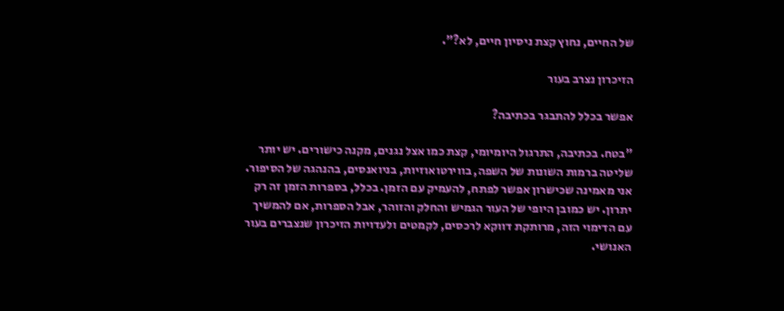של החיים, נחוץ קצת ניסיון חיים, לא?".

הזיכרון נצרב בעור

אפשר בכלל להתבגר בכתיבה?

"בטח. בכתיבה, התרגול היומיומי, קצת כמו אצל נגנים, מקנה כישורים. יש יותר שליטה ברמות השונות של השפה, בווירטואוזיות, בניואנסים, בהנהגה של הסיפור. אני מאמינה שכישרון אפשר לפתח, להעמיק עם הזמן. בכלל, בספרות הזמן זה רק יתרון. יש כמובן היופי של העור הגמיש והחלק והזוהר, אבל הספרות, אם להמשיך עם הדימוי הזה, מרותקת דווקא לרכסים, לקמטים ולעדויות הזיכרון שנצברים בעור האנושי.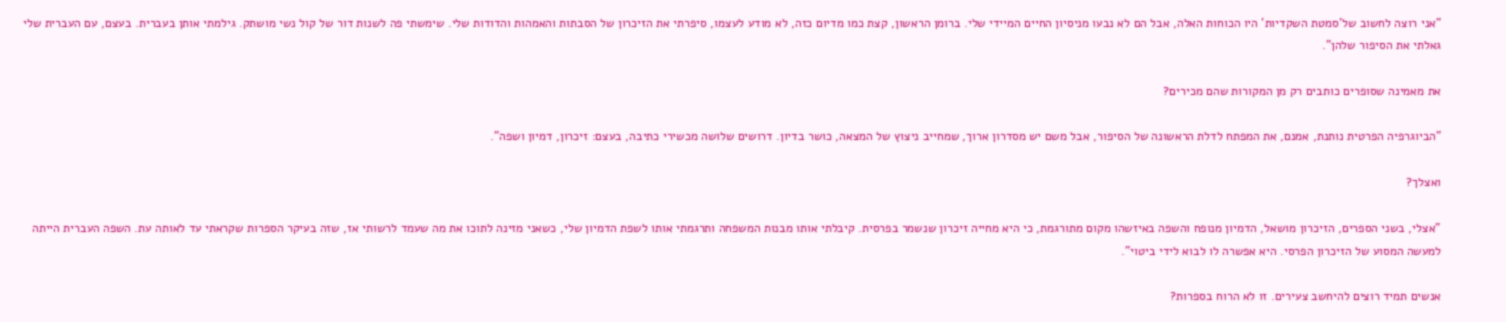"אני רוצה לחשוב של'סמטת השקדיות' היו הכוחות האלה, אבל הם לא נבעו מניסיון החיים המיידי שלי. ברומן הראשון, קצת כמו מדיום כזה, לא מודע לעצמו, סיפרתי את הזיכרון של הסבתות והאמהות והדודות שלי. שימשתי פה לשנות דור של קול נשי מושתק. גילמתי אותן בעברית. בעצם, עם העברית שלי גאלתי את הסיפור שלהן".

את מאמינה שסופרים כותבים רק מן המקורות שהם מכירים?

"הביוגרפיה הפרטית נותנת, אמנם, את המפתח לדלת הראשונה של הסיפור, אבל משם יש מסדרון ארוך, שמחייב ניצוץ של המצאה, כושר בדיון. דרושים שלושה מכשירי כתיבה, בעצם: זיכרון, דמיון ושפה".

ואצלך?

"אצלי, בשני הספרים, הזיכרון מושאל, הדמיון מנופח והשפה באיזשהו מקום מתורגמת, כי היא מחייה זיכרון שנשמר בפרסית. קיבלתי אותו מבנות המשפחה ותרגמתי אותו לשפת הדמיון שלי, כשאני מזינה לתוכו את מה שעמד לרשותי אז, שזה בעיקר הספרות שקראתי עד לאותה עת. השפה העברית הייתה למעשה המסוע של הזיכרון הפרסי. היא אפשרה לו לבוא לידי ביטוי".

אנשים תמיד רוצים להיחשב צעירים. זו לא הרוח בספרות?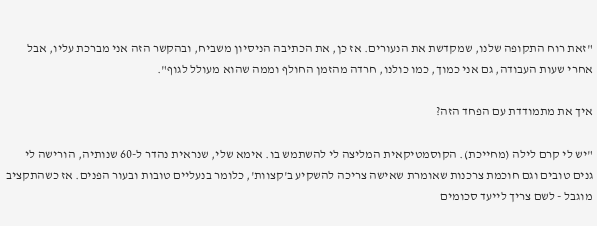"זאת רוח התקופה שלנו, שמקדשת את הנעורים. אז כן, את הכתיבה הניסיון משביח, ובהקשר הזה אני מברכת עליו, אבל אחרי שעות העבודה, גם אני כמוך, כמו כולנו, חרדה מהזמן החולף וממה שהוא מעולל לגוף".

איך את מתמודדת עם הפחד הזה?

"יש לי קרם לילה (מחייכת). הקוסמטיקאית המליצה לי להשתמש בו. אימא שלי, שנראית נהדר ל-60 שנותיה, הורישה לי גנים טובים וגם חוכמת צרכנות שאומרת שאישה צריכה להשקיע ב'קצוות', כלומר בנעליים טובות ובעור הפנים. אז כשהתקציב מוגבל - לשם צריך לייעד סכומים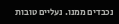נכבדים ממנו. נעליים טובות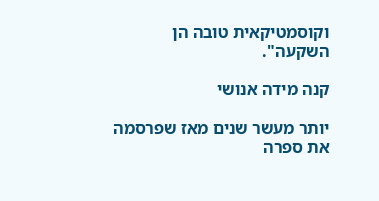וקוסמטיקאית טובה הן השקעה".

קנה מידה אנושי

יותר מעשר שנים מאז שפרסמה את ספרה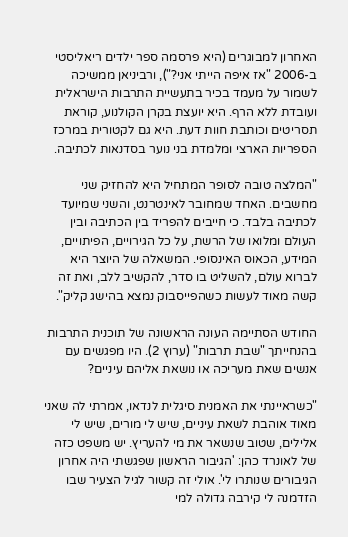האחרון למבוגרים (היא פרסמה ספר ילדים ריאליסטי ב-2006 "אז איפה הייתי אני?"), ורביניאן ממשיכה לשמור על מעמד בכיר בתעשיית התרבות הישראלית ועובדת ללא הרף. היא יועצת בקרן הקולנוע, קוראת תסריטים וכותבת חוות דעת. היא גם לקטורית במרכז הספריות הארצי ומלמדת בני נוער בסדנאות לכתיבה.

"המלצה טובה לסופר המתחיל היא להחזיק שני מחשבים. האחד שמחובר לאינטרנט, והשני שמיועד לכתיבה בלבד. כי חייבים להפריד בין הכתיבה ובין העולם ומלואו של הרשת, על כל הגירויים, הפיתויים, המידע, הכאוס האינסופי. המשאלה של היוצר היא לברוא עולם, להשליט בו סדר, להקשיב ללב, ואת זה קשה מאוד לעשות כשהפייסבוק נמצא בהישג קליק".

החודש הסתיימה העונה הראשונה של תוכנית התרבות בהנחייתך "שבת תרבות" (ערוץ 2). היו מפגשים עם אנשים שאת מעריכה או נושאת אליהם עיניים?

"כשראיינתי את האמנית סיגלית לנדאו, אמרתי לה שאני מאוד אוהבת לשאת עיניים, שיש לי מורים, שיש לי אלילים, שטוב שנשאר את מי להעריץ. יש משפט כזה של לאונרד כהן: 'הגיבור הראשון שפגשתי היה אחרון הגיבורים שנותרו לי'. אולי זה קשור לגיל הצעיר שבו הזדמנה לי קירבה גדולה למי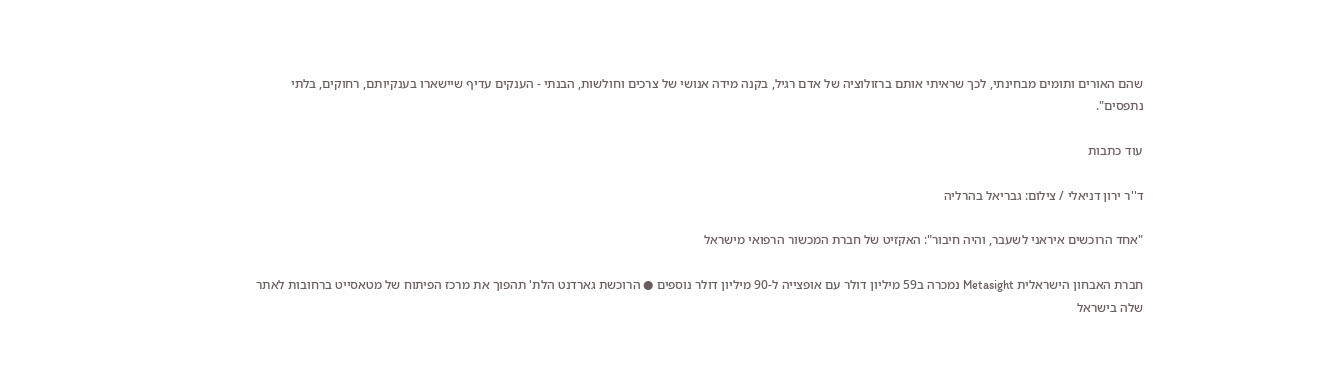שהם האורים ותומים מבחינתי, לכך שראיתי אותם ברזולוציה של אדם רגיל, בקנה מידה אנושי של צרכים וחולשות, הבנתי - הענקים עדיף שיישארו בענקיותם, רחוקים, בלתי נתפסים".

עוד כתבות

ד''ר ירון דניאלי / צילום: גבריאל בהרליה

"אחד הרוכשים איראני לשעבר, והיה חיבור": האקזיט של חברת המכשור הרפואי מישראל

חברת האבחון הישראלית Metasight נמכרה ב59 מיליון דולר עם אופצייה ל-90 מיליון דולר נוספים ● הרוכשת גארדנט הלת' תהפוך את מרכז הפיתוח של מטאסייט ברחובות לאתר שלה בישראל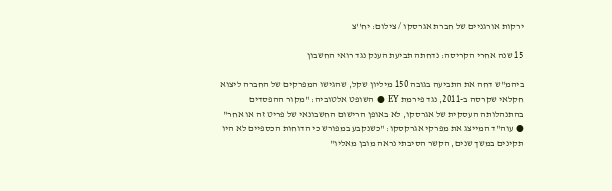ירקות אורגניים של חברת אגרסקו / צילום: יח''צ

15 שנה אחרי הקריסה: נדחתה תביעת הענק נגד רואי החשבון

ביהמ"ש דחה את התביעה בגובה 150 מיליון שקל, שהגישו המפרקים של החברה ליצוא חקלאי שקרסה ב-2011, נגד פירמת EY ● השופט אלטוביה: "מקור ההפסדים בהתנהלותה העסקית של אגרסקו, לא באופן הרישום החשבונאי של פריט זה או אחר" ● עוה"ד המייצג את מפרקי אגרקסקו: "כשנקבע במפורש כי הדוחות הכספיים לא היו תקינים במשך שנים, הקשר הסיבתי נראה מובן מאליו"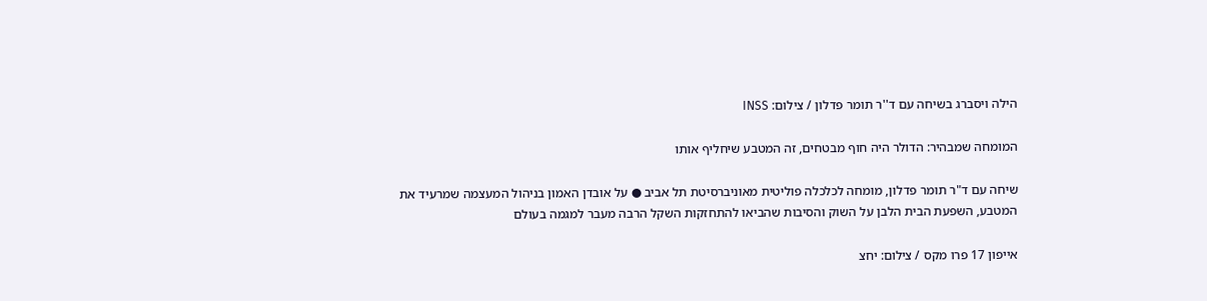הילה ויסברג בשיחה עם ד''ר תומר פדלון / צילום: INSS

המומחה שמבהיר: הדולר היה חוף מבטחים, זה המטבע שיחליף אותו

שיחה עם ד"ר תומר פדלון, מומחה לכלכלה פוליטית מאוניברסיטת תל אביב ● על אובדן האמון בניהול המעצמה שמרעיד את המטבע, השפעת הבית הלבן על השוק והסיבות שהביאו להתחזקות השקל הרבה מעבר למגמה בעולם

אייפון 17 פרו מקס / צילום: יחצ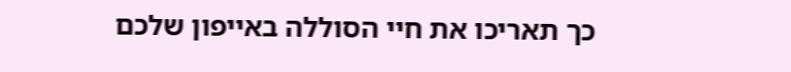כך תאריכו את חיי הסוללה באייפון שלכם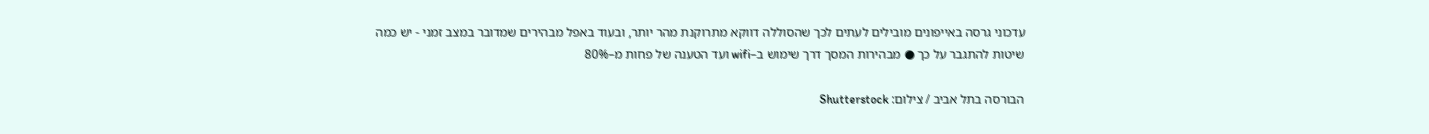עדכוני גרסה באייפונים מובילים לעתים לכך שהסוללה דווקא מתרוקנת מהר יותר, ובעוד באפל מבהירים שמדובר במצב זמני - יש כמה שיטות להתגבר על כך ● מבהירות המסך דרך שימוש ב–wifi ועד הטענה של פחות מ–80%

הבורסה בתל אביב / צילום: Shutterstock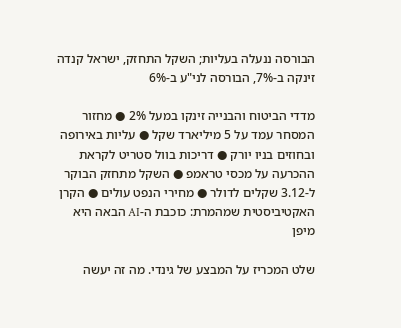הבורסה ננעלה בעליות; השקל התחזק, ישראל קנדה זינקה ב-7%, הבורסה לני"ע ב-6%

מדדי הביטוח והבנייה זינקו במעל 2% ● מחזור המסחר עמד על 5 מיליארד שקל ● עליות באירופה ובחוזים בניו יורק ● דריכות בוול סטריט לקראת ההכרעה על מכסי טראמפ ● השקל מתחזק הבוקר ל-3.12 שקלים לדולר ● מחירי הנפט עולים ● הקרן האקטיביסטית שמהמרת: כוכבת ה-AI הבאה היא מיפן

שלט המכריז על המבצע של גינדי. מה זה יעשה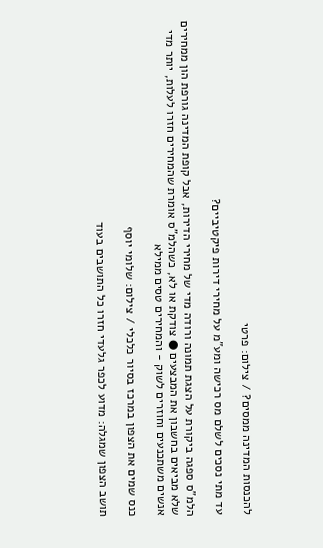להכנסות המדינה ממסים? / צילום: פרטי

עד מתי נסכים לשלם מס רכישה ומע"מ על מחירי דירות פיקטיביים?

הלמ"ס ספגה ביקורת על הצגת תמונה ורודה מדי של מחירי הדירות, אבל קופת המדינה גורפת הון ממחירים שלא מביאים בחשבון את המבצעים ● צודקת או לא, כשהלמ"ס אומרת שהמחירים חזרו לעלות, יותר מדי אנשים משתכנעים וחוזרים לשוק - והמחירים טסים ממילא

כנס שמים את הצפון במרכז בסיור כלכלי / צילום: שלומי יוסף

תושב הצפון שמגלה: מדוע לכפר גלעדי חזרו כל התושבים בעוד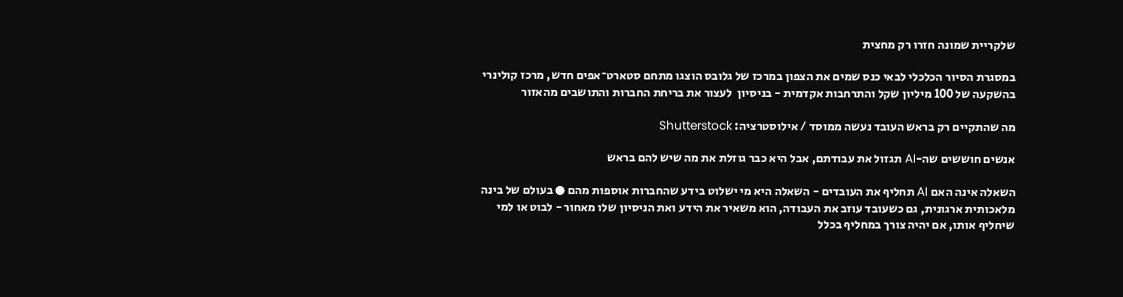שלקריית שמונה חזרו רק מחצית

במסגרת הסיור הכלכלי לבאי כנס שמים את הצפון במרכז של גלובס הוצגו מתחם סטארט־אפים חדש, מרכז קולינרי בהשקעה של 100 מיליון שקל והתרחבות אקדמית - בניסיון  לעצור את בריחת החברות והתושבים מהאזור

מה שהתקיים רק בראש העובד נעשה ממוסד / אילוסטרציה: Shutterstock

אנשים חוששים שה-AI תגזול את עבודתם, אבל היא כבר גוזלת את מה שיש להם בראש

השאלה אינה האם AI תחליף את העובדים - השאלה היא מי ישלוט בידע שהחברות אוספות מהם ● בעולם של בינה מלאכותית ארגונית, גם כשעובד עוזב את העבודה, הוא משאיר את הידע ואת הניסיון שלו מאחור - לבוט או למי שיחליף אותו, אם יהיה צורך במחליף בכלל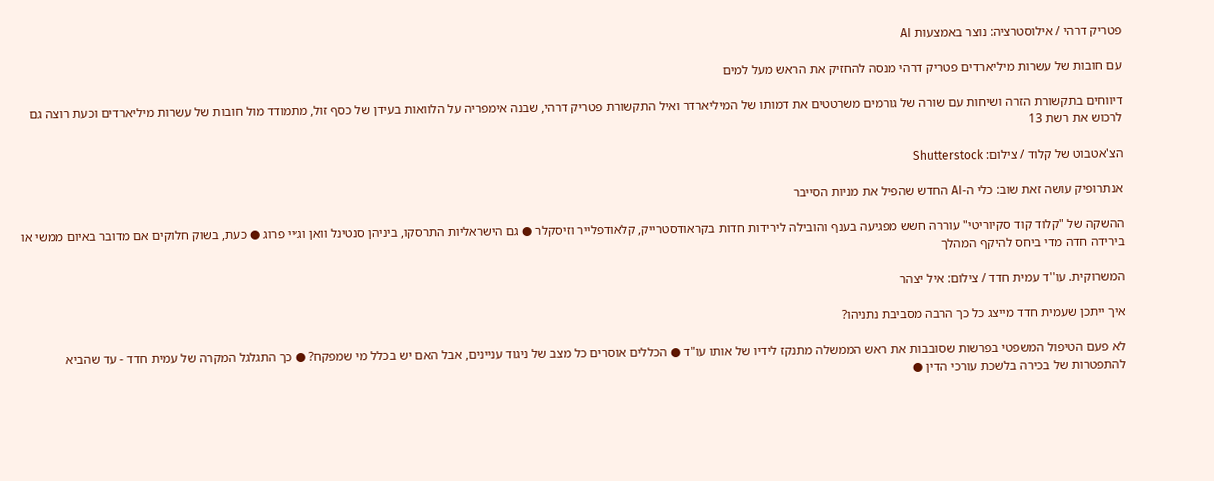פטריק דרהי / אילוסטרציה: נוצר באמצעות AI

עם חובות של עשרות מיליארדים פטריק דרהי מנסה להחזיק את הראש מעל למים

דיווחים בתקשורת הזרה ושיחות עם שורה של גורמים משרטטים את דמותו של המיליארדר ואיל התקשורת פטריק דרהי, שבנה אימפריה על הלוואות בעידן של כסף זול, מתמודד מול חובות של עשרות מיליארדים וכעת רוצה גם לרכוש את רשת 13

הצ'אטבוט של קלוד / צילום: Shutterstock

אנתרופיק עושה זאת שוב: כלי ה-AI החדש שהפיל את מניות הסייבר

ההשקה של "קלוד קוד סקיוריטי" עוררה חשש מפגיעה בענף והובילה לירידות חדות בקראודסטרייק, קלאודפלייר וזיסקלר ● גם הישראליות התרסקו, ביניהן סנטינל וואן וג׳יי פרוג ● כעת, בשוק חלוקים אם מדובר באיום ממשי או בירידה חדה מדי ביחס להיקף המהלך

המשרוקית. עו''ד עמית חדד / צילום: איל יצהר

איך ייתכן שעמית חדד מייצג כל כך הרבה מסביבת נתניהו?

לא פעם הטיפול המשפטי בפרשות שסובבות את ראש הממשלה מתנקז לידיו של אותו עו"ד ● הכללים אוסרים כל מצב של ניגוד עניינים, אבל האם יש בכלל מי שמפקח? ● כך התגלגל המקרה של עמית חדד - עד שהביא להתפטרות של בכירה בלשכת עורכי הדין ●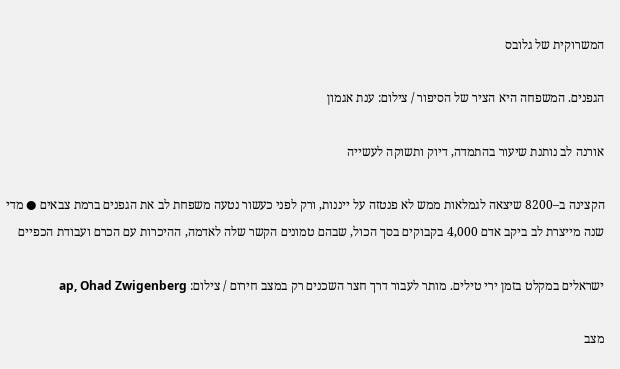המשרוקית של גלובס

הגפנים. המשפחה היא הציר של הסיפור / צילום: ענת אגמון

אורנה לב נותנת שיעור בהתמדה, דיוק ותשוקה לעשייה

הקצינה ב–8200 שיצאה לגמלאות ממש לא פנטזה על ייננות, ורק לפני כעשור נטעה משפחת לב את הגפנים ברמת צבאים ● מדי שנה מייצרת לב ביקב אדם 4,000 בקבוקים בסך הכול, שבהם טמונים הקשר שלה לאדמה, ההיכרות עם הכרם ועבודת הכפיים

ישראלים במקלט בזמן ירי טילים. מותר לעבור דרך חצר השכנים רק במצב חירום / צילום: ap, Ohad Zwigenberg

מצב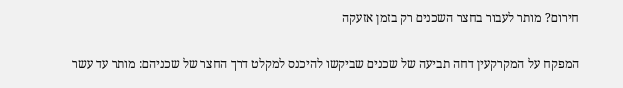חירום? מותר לעבור בחצר השכנים רק בזמן אזעקה

המפקח על המקרקעין דחה תביעה של שכנים שביקשו להיכנס למקלט דרך החצר של שכניהם: מותר עד עשר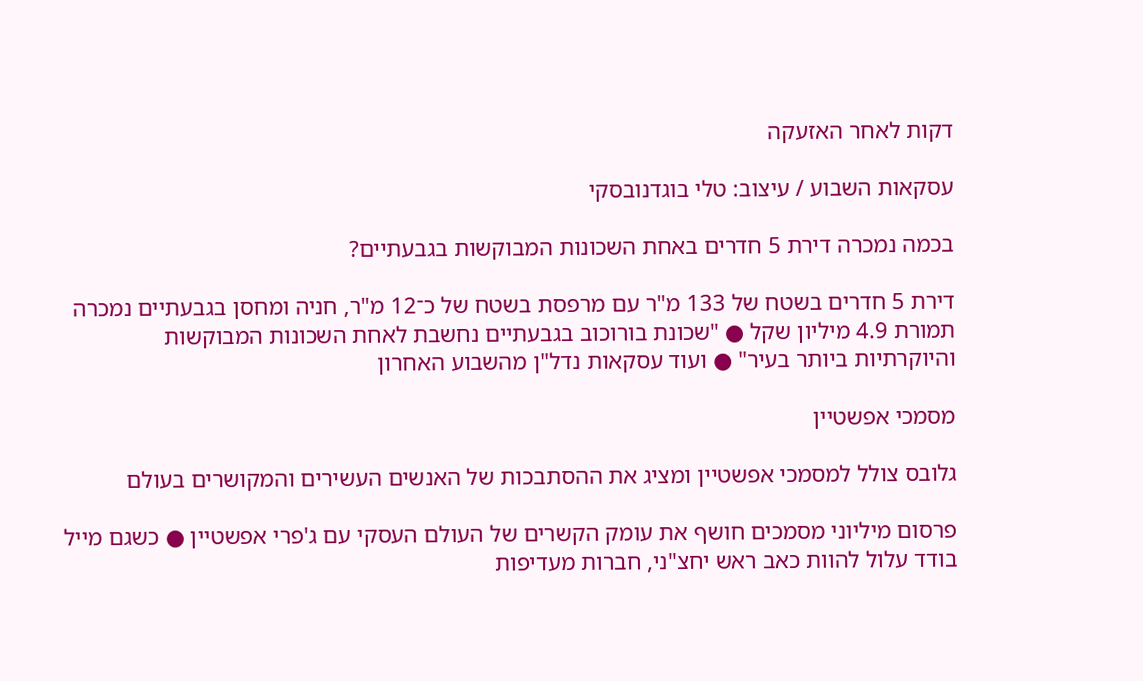דקות לאחר האזעקה

עסקאות השבוע / עיצוב: טלי בוגדנובסקי

בכמה נמכרה דירת 5 חדרים באחת השכונות המבוקשות בגבעתיים?

דירת 5 חדרים בשטח של 133 מ"ר עם מרפסת בשטח של כ־12 מ"ר, חניה ומחסן בגבעתיים נמכרה תמורת 4.9 מיליון שקל ● "שכונת בורוכוב בגבעתיים נחשבת לאחת השכונות המבוקשות והיוקרתיות ביותר בעיר" ● ועוד עסקאות נדל"ן מהשבוע האחרון

מסמכי אפשטיין

גלובס צולל למסמכי אפשטיין ומציג את ההסתבכות של האנשים העשירים והמקושרים בעולם

פרסום מיליוני מסמכים חושף את עומק הקשרים של העולם העסקי עם ג'פרי אפשטיין ● כשגם מייל בודד עלול להוות כאב ראש יחצ"ני, חברות מעדיפות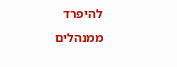להיפרד ממנהלים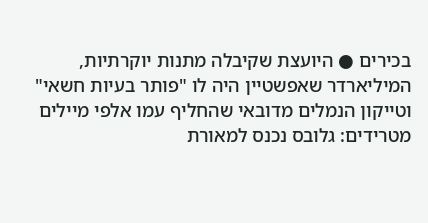בכירים ● היועצת שקיבלה מתנות יוקרתיות, המיליארדר שאפשטיין היה לו "פותר בעיות חשאי" וטייקון הנמלים מדובאי שהחליף עמו אלפי מיילים מטרידים: גלובס נכנס למאורת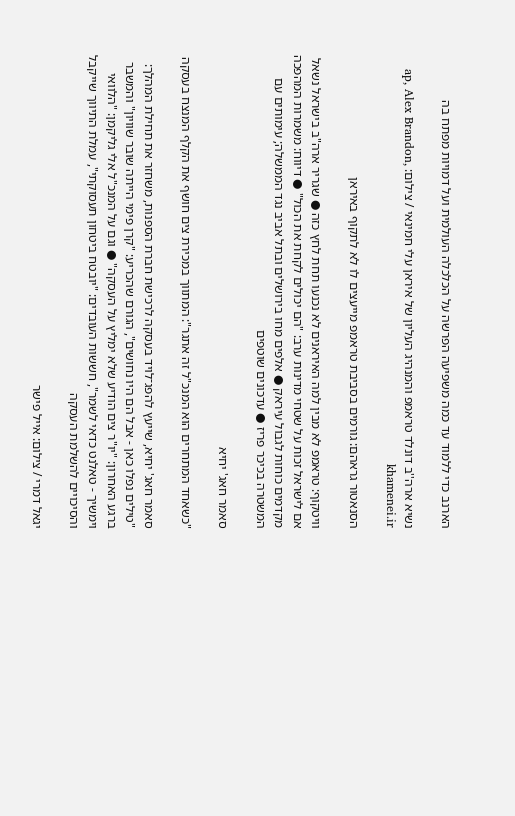הארנב כדי ללמוד עד כמה משפיעה הפרשה על הכלכלה העולמית ועל דמויות מפתח בה

נשיא ארה''ב דונלד טראמפ והמנהיג העליון של איראן עלי חמינאי / צילום: ap, Alex Brandon, khamenei.ir

הסנאטור גראהם: גורמים בסביבת טראמפ מייעצים לו לא לתקוף באיראן

וויטקוף: טראמפ לא מבין למה האיראנים לא נכנעו תחת לחץ כזה ● שגריר ארה"ב בישראל נשאל אם לישראל זכות על שטחי מדינות ערב: "הם יכולים לקחת את הכול" ● דיווח: משמרות המהפכה מקדמים כוחות לגבול עיראק ● אלפים מחו בירושלים ובתל אביב נגד הממשלה; עימותים עם המשטרה בכיכר פריז ● עדכונים שוטפים

סאמר חאג' יחיא

"כשאחד המתחרים הוא המנכ"ל זה אתגר": המתווך במכירת צים חושף את הקלף המנצח בעסקה

סאמר חאג' יחיא, שייעץ להפג־לויד בעסקה לרכישת חברת הספנות, משחזר את תחילת המהלך: "טילים נפלו כאן - אבל הם היו נחושים", הגורם שהכריע: "קרן פימי הייתה שובר שוויון" והמשבר ברגע האחרון: "יו"ר צים הודיע שלא ימליץ על העסקה" ● וגם על המנכ"ל אלי גליקמן: "הלוואי וימשיך - טאלנט כדאי לשמר", חששות העובדים: "יובטח ביטחון תעסוקתי", עמלת התיווך שייקבל והסיכויים להשלמת העסקה

יגאל דמרי / צילום: אייל פישר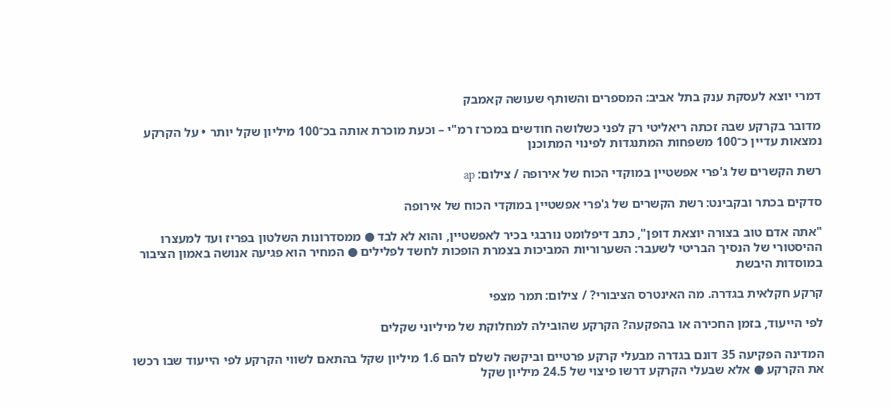דמרי יוצא לעסקת ענק בתל אביב: המספרים והשותף שעושה קאמבק

מדובר בקרקע שבה זכתה ריאליטי רק לפני כשלושה חודשים במכרז רמ"י – וכעת מוכרת אותה בכ־100 מיליון שקל יותר • על הקרקע נמצאות עדיין כ־100 משפחות המתנגדות לפינוי המתוכנן

רשת הקשרים של ג'פרי אפשטיין במוקדי הכוח של אירופה / צילום: ap

סדקים בכתר ובקבינט: רשת הקשרים של ג'פרי אפשטיין במוקדי הכוח של אירופה

"אתה אדם טוב בצורה יוצאת דופן", כתב דיפלומט נורבגי בכיר לאפשטיין, והוא לא לבד ● ממסדרונות השלטון בפריז ועד למעצרו ההיסטורי של הנסיך הבריטי לשעבר: השערוריות המביכות בצמרת הופכות לחשד לפלילים ● המחיר הוא פגיעה אנושה באמון הציבור במוסדות היבשת

קרקע חקלאית בגדרה. מה האינטרס הציבורי? / צילום: תמר מצפי

לפי הייעוד, בזמן החכירה או בהפקעה? הקרקע שהובילה למחלוקת של מיליוני שקלים

המדינה הפקיעה 35 דונם בגדרה מבעלי קרקע פרטיים וביקשה לשלם להם 1.6 מיליון שקל בהתאם לשווי הקרקע לפי הייעוד שבו רכשו את הקרקע ● אלא שבעלי הקרקע דרשו פיצוי של 24.5 מיליון שקל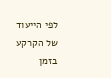לפי הייעוד של הקרקע בזמן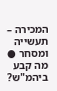המכירה – תעשייה ומסחר ● מה קבע ביהמ"ש?